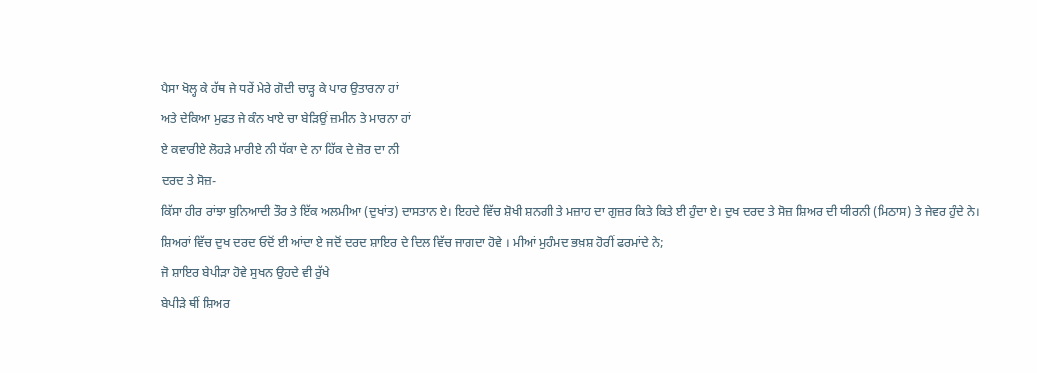ਪੈਸਾ ਖੋਲ੍ਹ ਕੇ ਹੱਥ ਜੇ ਧਰੇਂ ਮੇਰੇ ਗੋਦੀ ਚਾੜ੍ਹ ਕੇ ਪਾਰ ਉਤਾਰਨਾ ਹਾਂ
ਅਤੇ ਦੇਕਿਆ ਮੁਫਤ ਜੇ ਕੰਨ ਖਾਏ ਚਾ ਬੇੜਿਉਂ ਜ਼ਮੀਨ ਤੇ ਮਾਰਨਾ ਹਾਂ
ਏ ਕਵਾਰੀਏ ਲੋਹੜੇ ਮਾਰੀਏ ਨੀ ਧੱਕਾ ਦੇ ਨਾ ਹਿੱਕ ਦੇ ਜ਼ੋਰ ਦਾ ਨੀ
ਦਰਦ ਤੇ ਸੋਜ਼-
ਕਿੱਸਾ ਹੀਰ ਰਾਂਝਾ ਬੁਨਿਆਦੀ ਤੌਰ ਤੇ ਇੱਕ ਅਲਮੀਆ (ਦੁਖਾਂਤ) ਦਾਸਤਾਨ ਏ। ਇਹਦੇ ਵਿੱਚ ਸ਼ੋਖੀ ਸ਼ਨਗੀ ਤੇ ਮਜ਼ਾਹ ਦਾ ਗੁਜ਼ਰ ਕਿਤੇ ਕਿਤੇ ਈ ਹੁੰਦਾ ਏ। ਦੁਖ ਦਰਦ ਤੇ ਸੋਜ਼ ਸ਼ਿਅਰ ਦੀ ਯੀਰਨੀ (ਮਿਠਾਸ) ਤੇ ਜੇਵਰ ਹੁੰਦੇ ਨੇ। ਸ਼ਿਅਰਾਂ ਵਿੱਚ ਦੁਖ ਦਰਦ ਓਦੋਂ ਈ ਆਂਦਾ ਏ ਜਦੋਂ ਦਰਦ ਸ਼ਾਇਰ ਦੇ ਦਿਲ ਵਿੱਚ ਜਾਗਦਾ ਹੋਵੇ । ਮੀਆਂ ਮੁਹੰਮਦ ਭਖ਼ਸ਼ ਹੋਰੀਂ ਫਰਮਾਂਦੇ ਨੇ;
ਜੋ ਸ਼ਾਇਰ ਬੇਪੀੜਾ ਹੋਵੇ ਸੁਖਨ ਉਹਦੇ ਵੀ ਰੁੱਖੇ
ਬੇਪੀੜੇ ਥੀਂ ਸ਼ਿਅਰ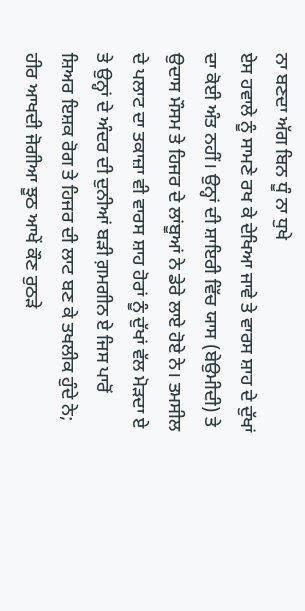ਨਾ ਬਣਦਾ ਅੱਗ ਬਿਨ ਧੂੰ ਨਾ ਧੁਖੇ
ਏਸ ਹਵਾਲੇ ਨੂੰ ਸਾਮਣੇ ਰਖ ਕੇ ਦੇਖਿਆ ਜਾਵੇ ਤੇ ਵਾਰਸ ਸ਼ਾਹ ਦੇ ਦੁੱਖਾਂ ਦਾ ਕੋਈ ਅੰਤ ਨਹੀਂ। ਉਨ੍ਹਾਂ ਦੀ ਸ਼ਾਇਰੀ ਵਿੱਚ ਯਾਸ (ਬੇਉਮੀਦੀ) ਤੇ ਉਦਾਸ ਮੌਸਮ ਤੇ ਹਿਜਰ ਦੇ ਲਾਂਬੂਆਂ ਨੇ ਡੇਰੇ ਲਾਏ ਹੋਏ ਨੇ। ਤਮਸੀਲ ਦੇ ਪਲਾਟ ਦਾ ਤਕਾਜ਼ਾ ਵੀ ਵਾਰਸ ਸ਼ਾਹ ਹੋਰਾਂ ਨੂੰ ਦੁੱਖਾਂ ਵੱਲ ਮੋੜਦਾ ਏ ਤੇ ਉਨ੍ਹਾਂ ਦੇ ਅੰਦਰ ਦੀ ਦੁਨੀਆਂ ਬੜੀ ਗ਼ਮਗੀਨ ਏ ਜਿਸ ਪਾਰੋਂ ਸ਼ਿਅਰ ਇਸ਼ਕ ਰੋਗ ਤੇ ਹਿਜਰ ਦੀ ਲਾਟ ਬਣ ਕੇ ਤਖਲੀਕ ਹੁੰਦੇ ਨੇ;
ਹੀਰ ਆਖਦੀ ਜੋਗੀਆ ਝੂਠ ਆਖੇਂ ਕੌਣ ਰੁਠੜੇ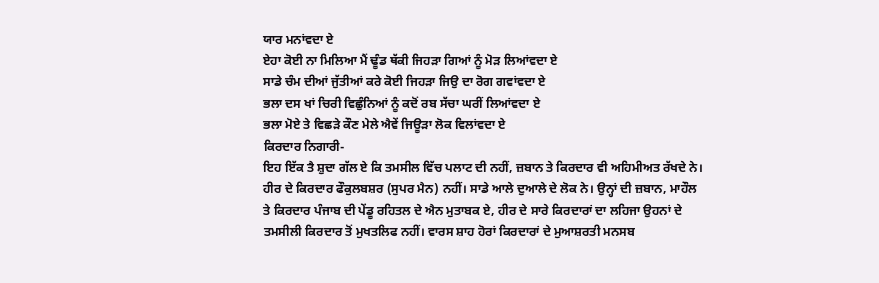ਯਾਰ ਮਨਾਂਵਦਾ ਏ
ਏਹਾ ਕੋਈ ਨਾ ਮਿਲਿਆ ਮੈਂ ਢੂੰਡ ਥੱਕੀ ਜਿਹੜਾ ਗਿਆਂ ਨੂੰ ਮੋੜ ਲਿਆਂਵਦਾ ਏ
ਸਾਡੇ ਚੰਮ ਦੀਆਂ ਜੁੱਤੀਆਂ ਕਰੇ ਕੋਈ ਜਿਹੜਾ ਜਿਉ ਦਾ ਰੋਗ ਗਵਾਂਵਦਾ ਏ
ਭਲਾ ਦਸ ਖਾਂ ਚਿਰੀ ਵਿਛੁੰਨਿਆਂ ਨੂੰ ਕਦੋਂ ਰਬ ਸੱਚਾ ਘਰੀਂ ਲਿਆਂਵਦਾ ਏ
ਭਲਾ ਮੋਏ ਤੇ ਵਿਛੜੇ ਕੌਣ ਮੇਲੇ ਐਵੇਂ ਜਿਊੜਾ ਲੋਕ ਵਿਲਾਂਵਦਾ ਏ
ਕਿਰਦਾਰ ਨਿਗਾਰੀ-
ਇਹ ਇੱਕ ਤੈ ਸ਼ੁਦਾ ਗੱਲ ਏ ਕਿ ਤਮਸੀਲ ਵਿੱਚ ਪਲਾਟ ਦੀ ਨਹੀਂ, ਜ਼ਬਾਨ ਤੇ ਕਿਰਦਾਰ ਵੀ ਅਹਿਮੀਅਤ ਰੱਖਦੇ ਨੇ। ਹੀਰ ਦੇ ਕਿਰਦਾਰ ਫੌਕੁਲਬਸ਼ਰ (ਸੁਪਰ ਮੈਨ) ਨਹੀਂ। ਸਾਡੇ ਆਲੇ ਦੁਆਲੇ ਦੇ ਲੋਕ ਨੇ। ਉਨ੍ਹਾਂ ਦੀ ਜ਼ਬਾਨ, ਮਾਹੌਲ ਤੇ ਕਿਰਦਾਰ ਪੰਜਾਬ ਦੀ ਪੇਂਡੂ ਰਹਿਤਲ ਦੇ ਐਨ ਮੁਤਾਬਕ ਏ, ਹੀਰ ਦੇ ਸਾਰੇ ਕਿਰਦਾਰਾਂ ਦਾ ਲਹਿਜਾ ਉਹਨਾਂ ਦੇ ਤਮਸੀਲੀ ਕਿਰਦਾਰ ਤੋਂ ਮੁਖਤਲਿਫ ਨਹੀਂ। ਵਾਰਸ ਸ਼ਾਹ ਹੋਰਾਂ ਕਿਰਦਾਰਾਂ ਦੇ ਮੁਆਸ਼ਰਤੀ ਮਨਸਬ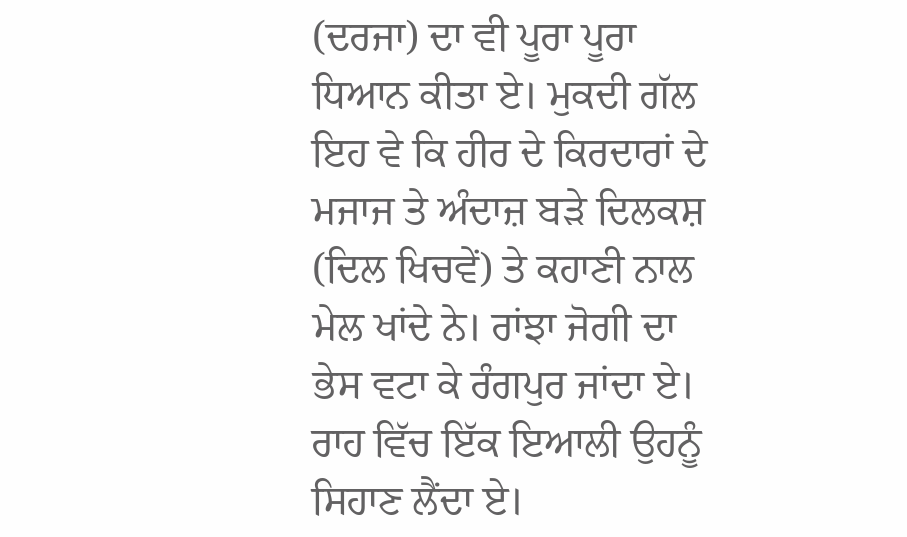(ਦਰਜਾ) ਦਾ ਵੀ ਪੂਰਾ ਪੂਰਾ ਧਿਆਨ ਕੀਤਾ ਏ। ਮੁਕਦੀ ਗੱਲ ਇਹ ਵੇ ਕਿ ਹੀਰ ਦੇ ਕਿਰਦਾਰਾਂ ਦੇ ਮਜਾਜ ਤੇ ਅੰਦਾਜ਼ ਬੜੇ ਦਿਲਕਸ਼ (ਦਿਲ ਖਿਚਵੇਂ) ਤੇ ਕਹਾਣੀ ਨਾਲ ਮੇਲ ਖਾਂਦੇ ਨੇ। ਰਾਂਝਾ ਜੋਗੀ ਦਾ ਭੇਸ ਵਟਾ ਕੇ ਰੰਗਪੁਰ ਜਾਂਦਾ ਏ। ਰਾਹ ਵਿੱਚ ਇੱਕ ਇਆਲੀ ਉਹਨੂੰ ਸਿਹਾਣ ਲੈਂਦਾ ਏ।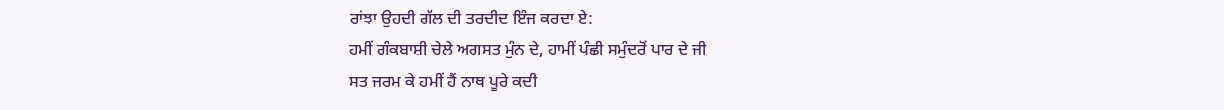ਰਾਂਝਾ ਉਹਦੀ ਗੱਲ ਦੀ ਤਰਦੀਦ ਇੰਜ ਕਰਦਾ ਏ:
ਹਮੀਂ ਗੰਕਬਾਸ਼ੀ ਚੇਲੇ ਅਗਸਤ ਮੁੰਨ ਦੇ, ਹਾਮੀਂ ਪੰਛੀ ਸਮੁੰਦਰੋਂ ਪਾਰ ਦੇ ਜੀ
ਸਤ ਜਰਮ ਕੇ ਹਮੀਂ ਹੈਂ ਨਾਥ ਪੂਰੇ ਕਦੀ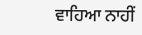ਵਾਹਿਆ ਨਾਹੀਂ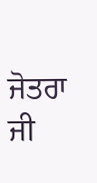ਜੋਤਰਾ ਜੀ